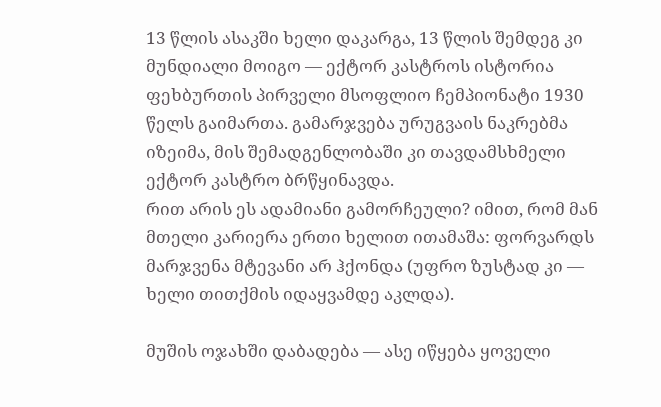13 წლის ასაკში ხელი დაკარგა, 13 წლის შემდეგ კი მუნდიალი მოიგო — ექტორ კასტროს ისტორია
ფეხბურთის პირველი მსოფლიო ჩემპიონატი 1930 წელს გაიმართა. გამარჯვება ურუგვაის ნაკრებმა იზეიმა, მის შემადგენლობაში კი თავდამსხმელი ექტორ კასტრო ბრწყინავდა.
რით არის ეს ადამიანი გამორჩეული? იმით, რომ მან მთელი კარიერა ერთი ხელით ითამაშა: ფორვარდს მარჯვენა მტევანი არ ჰქონდა (უფრო ზუსტად კი — ხელი თითქმის იდაყვამდე აკლდა).

მუშის ოჯახში დაბადება — ასე იწყება ყოველი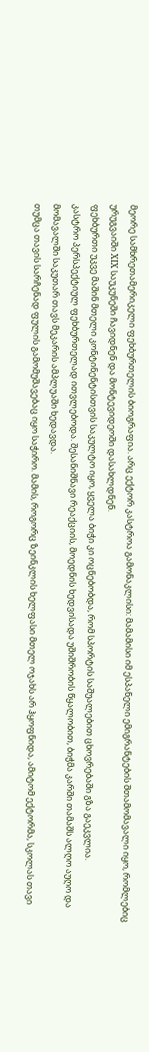მეორე სამხრეთამერიკელი ფეხბურთელის ბიოგრაფია. არც ექტორ კასტროა გამონაკლისი: მამამისი იმ ესპანელი ემიგრანტების შთამომავალი იყო, რომლებიც ურუგვაიში XIX საუკუნეში ჩავიდნენ და მონტევიდეოში დასახლდნენ.
ფეხბურთი უკვე მაშინ მთელი კონტინენტისთვის საკულტო იყო, ყველა ბიჭი კი ოცნებობდა, რომ სპორტის საშუალებით ცხოვრებაში გზა გაეკვლია.
კასტრო პერსპექტიულ ფეხბურთელად ითვლებოდა. შესანიშნავი რეაქციის, მოედნის ხედვისადა უშიშრობის წყალობით, ბიჭმა კარში თამაშს ალღო აუღო და მომავალში საკუთარ თავს მეკარის ამპლუაში ხედავდა.
თუმცა თავის სარჩენად ფულის გამომუშავებაც იყო საჭირო. მამის, როგორც ზეინკლის ხელფასი მთელ ოჯახს არ ჰყოფნიდა, ამიტომ ექტორმა, სკოლას თავი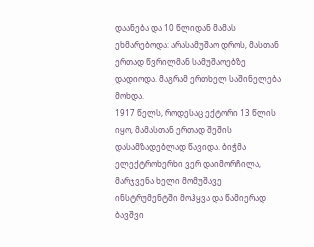დაანება და 10 წლიდან მამას ეხმარებოდა: არასამუშაო დროს, მასთან ერთად წვრილმან სამუშაოებზე დადიოდა. მაგრამ ერთხელ საშინელება მოხდა.
1917 წელს, როდესაც ექტორი 13 წლის იყო, მამასთან ერთად შეშის დასამზადებლად წავიდა. ბიჭმა ელექტროხერხი ვერ დაიმორჩილა, მარჯვენა ხელი მომუშავე ინსტრუმენტში მოჰყვა და წამიერად ბავშვი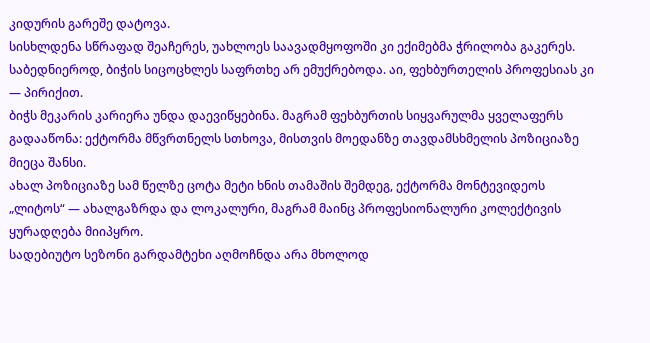კიდურის გარეშე დატოვა.
სისხლდენა სწრაფად შეაჩერეს, უახლოეს საავადმყოფოში კი ექიმებმა ჭრილობა გაკერეს. საბედნიეროდ, ბიჭის სიცოცხლეს საფრთხე არ ემუქრებოდა. აი, ფეხბურთელის პროფესიას კი — პირიქით.
ბიჭს მეკარის კარიერა უნდა დაევიწყებინა. მაგრამ ფეხბურთის სიყვარულმა ყველაფერს გადააწონა: ექტორმა მწვრთნელს სთხოვა, მისთვის მოედანზე თავდამსხმელის პოზიციაზე მიეცა შანსი.
ახალ პოზიციაზე სამ წელზე ცოტა მეტი ხნის თამაშის შემდეგ, ექტორმა მონტევიდეოს „ლიტოს“ — ახალგაზრდა და ლოკალური, მაგრამ მაინც პროფესიონალური კოლექტივის ყურადღება მიიპყრო.
სადებიუტო სეზონი გარდამტეხი აღმოჩნდა არა მხოლოდ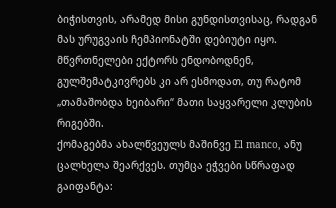ბიჭისთვის, არამედ მისი გუნდისთვისაც, რადგან მას ურუგვაის ჩემპიონატში დებიუტი იყო.
მწვრთნელები ექტორს ენდობოდნენ, გულშემატკივრებს კი არ ესმოდათ, თუ რატომ „თამაშობდა ხეიბარი“ მათი საყვარელი კლუბის რიგებში.
ქომაგებმა ახალწვეულს მაშინვე El manco, ანუ ცალხელა შეარქვეს. თუმცა ეჭვები სწრაფად გაიფანტა: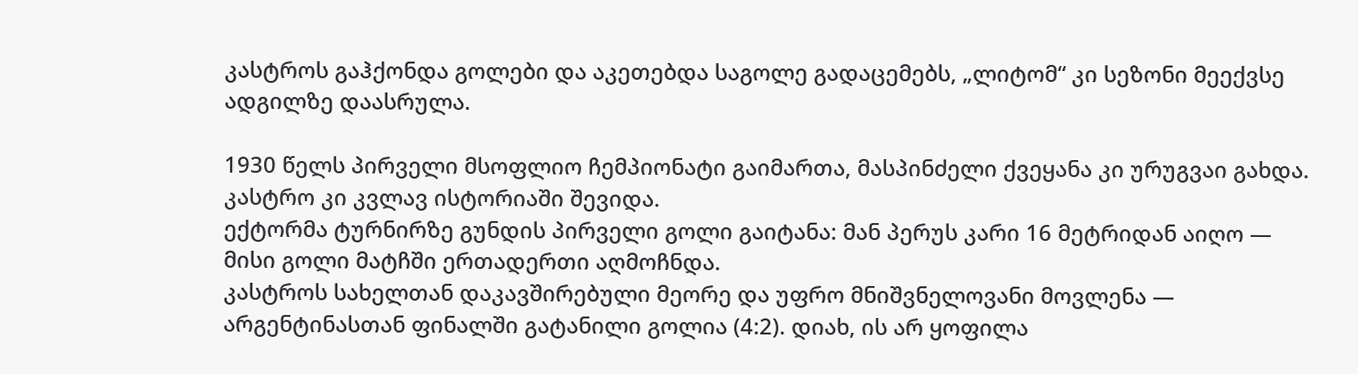კასტროს გაჰქონდა გოლები და აკეთებდა საგოლე გადაცემებს, „ლიტომ“ კი სეზონი მეექვსე ადგილზე დაასრულა.

1930 წელს პირველი მსოფლიო ჩემპიონატი გაიმართა, მასპინძელი ქვეყანა კი ურუგვაი გახდა. კასტრო კი კვლავ ისტორიაში შევიდა.
ექტორმა ტურნირზე გუნდის პირველი გოლი გაიტანა: მან პერუს კარი 16 მეტრიდან აიღო — მისი გოლი მატჩში ერთადერთი აღმოჩნდა.
კასტროს სახელთან დაკავშირებული მეორე და უფრო მნიშვნელოვანი მოვლენა — არგენტინასთან ფინალში გატანილი გოლია (4:2). დიახ, ის არ ყოფილა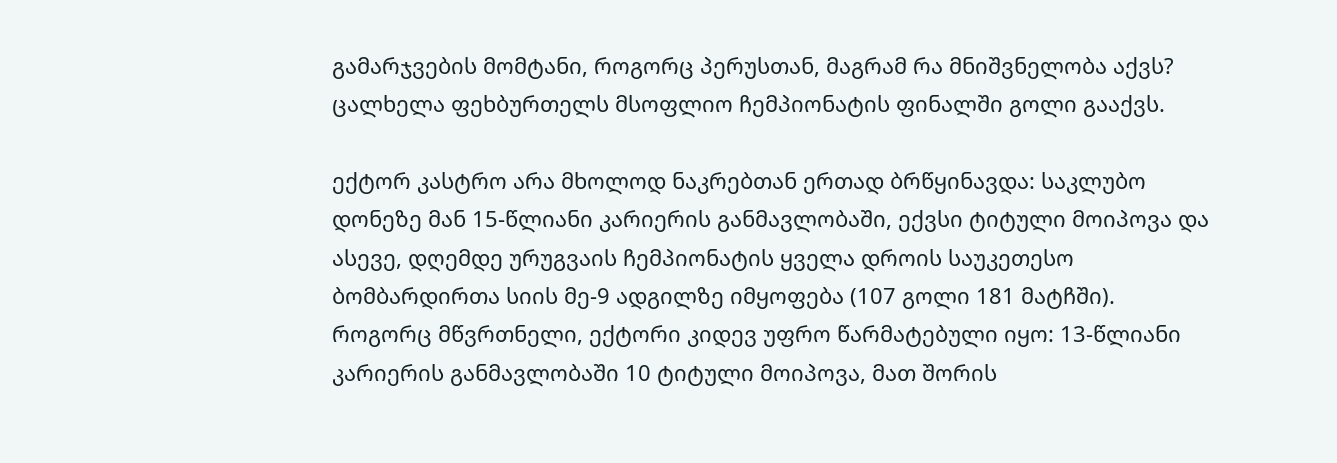გამარჯვების მომტანი, როგორც პერუსთან, მაგრამ რა მნიშვნელობა აქვს? ცალხელა ფეხბურთელს მსოფლიო ჩემპიონატის ფინალში გოლი გააქვს.

ექტორ კასტრო არა მხოლოდ ნაკრებთან ერთად ბრწყინავდა: საკლუბო დონეზე მან 15-წლიანი კარიერის განმავლობაში, ექვსი ტიტული მოიპოვა და ასევე, დღემდე ურუგვაის ჩემპიონატის ყველა დროის საუკეთესო ბომბარდირთა სიის მე-9 ადგილზე იმყოფება (107 გოლი 181 მატჩში).
როგორც მწვრთნელი, ექტორი კიდევ უფრო წარმატებული იყო: 13-წლიანი კარიერის განმავლობაში 10 ტიტული მოიპოვა, მათ შორის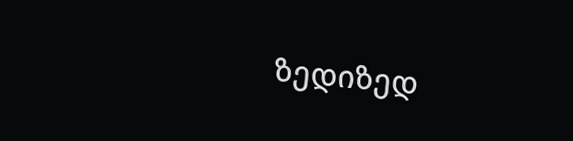ზედიზედ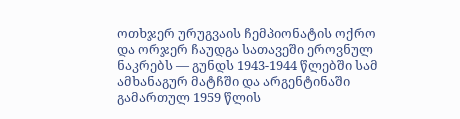ოთხჯერ ურუგვაის ჩემპიონატის ოქრო და ორჯერ ჩაუდგა სათავეში ეროვნულ ნაკრებს — გუნდს 1943-1944 წლებში სამ ამხანაგურ მატჩში და არგენტინაში გამართულ 1959 წლის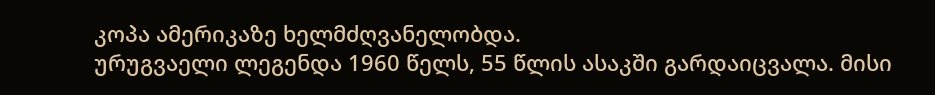კოპა ამერიკაზე ხელმძღვანელობდა.
ურუგვაელი ლეგენდა 1960 წელს, 55 წლის ასაკში გარდაიცვალა. მისი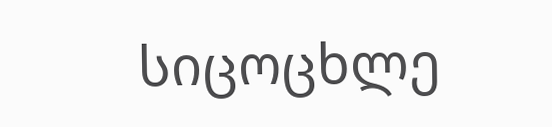სიცოცხლე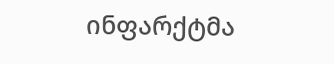ინფარქტმა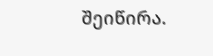შეიწირა.